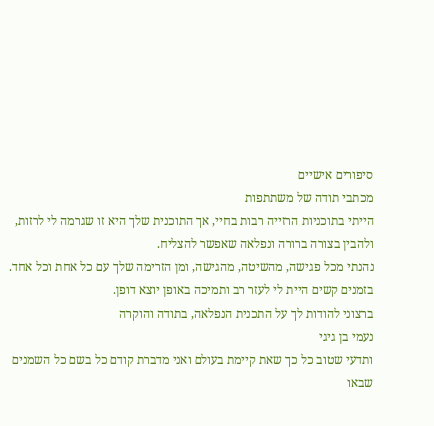סיפורים אישיים
מכתבי תודה של משתתפות
הייתי בתוכניות הרזייה רבות בחיי, אך התוכנית שלך היא זו שגרמה לי לרזות, ולהבין בצורה ברורה ונפלאה שאפשר להצליח.
נהנתי מכל פגישה, מהשיטה, מהגישה, ומן הזרימה שלך עם כל אחת וכל אחד. בזמנים קשים היית לי לעזר רב ותמיכה באופן יוצא דופן.
ברצוני להודות לך על התכנית הנפלאה, בתודה והוקרה
נעמי בן גיגי
ותדעי שטוב כל כך שאת קיימת בעולם ואני מדברת קודם כל בשם כל השמנים שבאו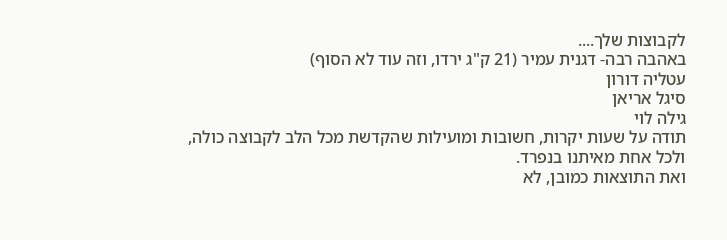לקבוצות שלך....
באהבה רבה- דגנית עמיר (21 ק"ג ירדו, וזה עוד לא הסוף)
עטליה דורון
סיגל אריאן
גילה לוי
תודה על שעות יקרות, חשובות ומועילות שהקדשת מכל הלב לקבוצה כולה, ולכל אחת מאיתנו בנפרד.
ואת התוצאות כמובן, לא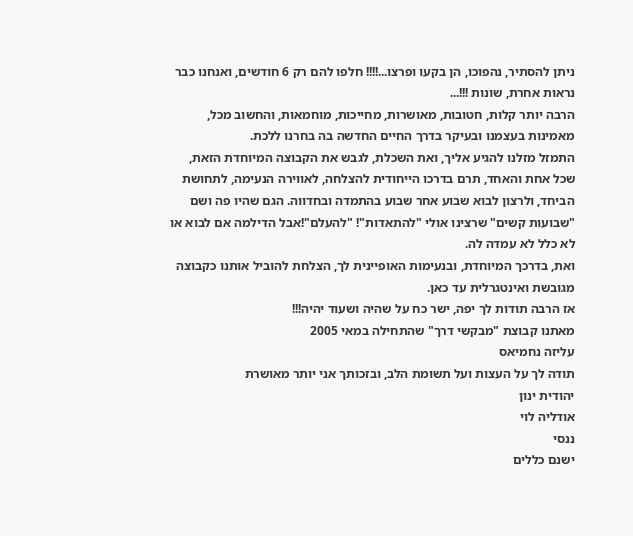ניתן להסתיר, נהפוכו, הן בקעו ופרצו...!!!! חלפו להם רק 6 חודשים, ואנחנו כבר נראות אחרת, שונות !!!...
הרבה יותר קלות, חטובות, מאושרות, מחייכות, מוחמאות, והחשוב מכל, מאמינות בעצמנו ובעיקר בדרך החיים החדשה בה בחרנו ללכת.
התמזל מזלנו להגיע אליך, ואת השכלת, לגבש את הקבוצה המיוחדת הזאת, שכל אחת והאחד, תרם בדרכו הייחודית להצלחה, לאווירה הנעימה, לתחושת הביחד, ולרצון לבוא שבוע אחר שבוע בהתמדה ובחדווה. הגם שהיו פה ושם "שבועות קשים" שרצינו אולי "להתאדות"! "להעלם"!אבל הדילמה אם לבוא או לא כלל לא עמדה לה.
ואת, בדרכך המיוחדת, ובנעימות האופיינית לך, הצלחת להוביל אותנו כקבוצה מגובשת ואינטגרלית עד כאן.
אז הרבה תודות לך יפה, ישר כח על שהיה ושעוד יהיה!!!
מאתנו קבוצת "מבקשי דרך" שהתחילה במאי 2005
עליזה נחמיאס
תודה לך על העצות ועל תשומת הלב, ובזכותך אני יותר מאושרת
יהודית ינון
אודליה לוי
ננסי
ישנם כללים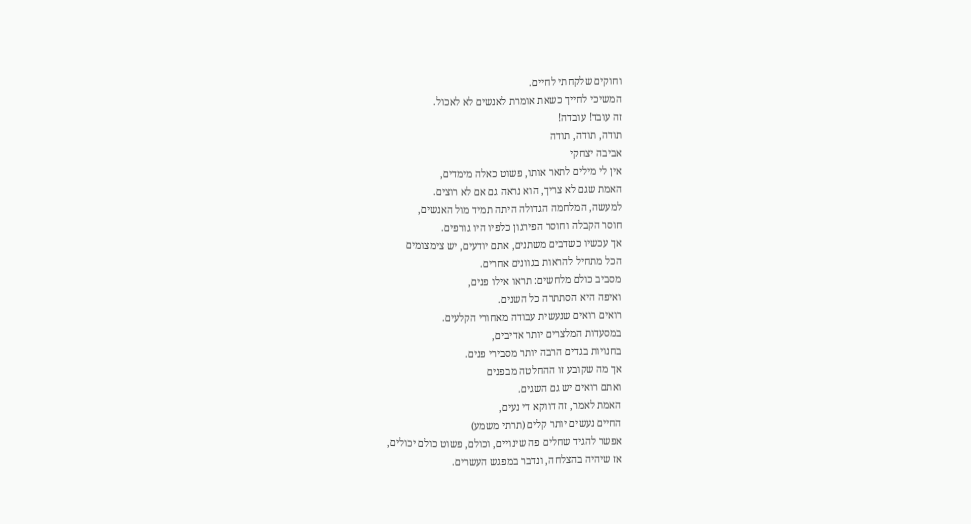וחוקים שלקחתי לחיים.
המשיכי לחייך כשאת אומרת לאנשים לא לאכול.
זה עובד! עובדה!
תודה, תודה, תודה
אביבה יצחקי
אין לי מילים לתאר אותו, פשוט כאלה מימדים,
האמת שגם לא צריך, הוא נראה גם אם לא רוצים.
למעשה, המלחמה הגדולה היתה תמיד מול האנשים,
חוסר הקבלה וחוסר הפירגון כלפיו היו גורפים.
אך עכשיו כשדבים משתנים, אתם יודעים, יש צימצומים
הכל מתחיל להראות בגוונים אחרים.
מסביב כולם מלחשים: תראו אילו פנים,
ואיפה היא הסתתרה כל השנים.
רואים רואים שנעשית עבודה מאחורי הקלעים.
במסעדות המלצרים יותר אדיבים,
בחנויות בגדים הרבה יותר מסבירי פנים.
אך מה שקובע זו ההחלטה מבפנים
ואתם רואים יש גם השגים.
האמת לאמר, זה דווקא די נעים,
החיים נעשים יותר קלים (תרתי משמע)
אפשר להגיד שחלים פה שינויים, וכולם, פשוט כולם יכולים,
אז שיהיה בהצלחה, ונדבר במפגש העשרים.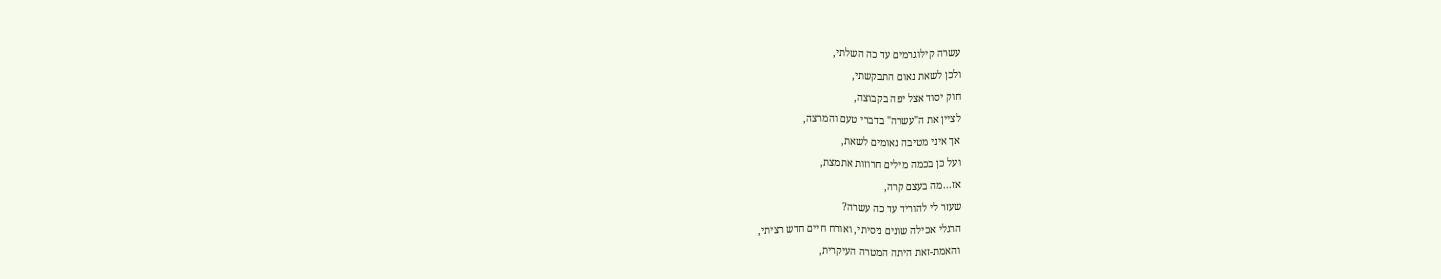עשרה קילוגרמים עד כה השלתי,
ולכן לשאת נאום התבקשתי,
חוק יסוד אצל יפה בקבוצה,
לציין את ה"עשרה" בדברי טעם והמרצה,
אך איני מטיבה נאומים לשאת,
ועל כן בכמה מילים חרוזות אתמצת,
אז...מה בעצם קרה,
שעזר לי להוריד עד כה עשרה?
הרגלי אכילה שונים ניסיתי, ואורח חיים חדש רציתי,
והאמת-זאת היתה המטרה העיקרית,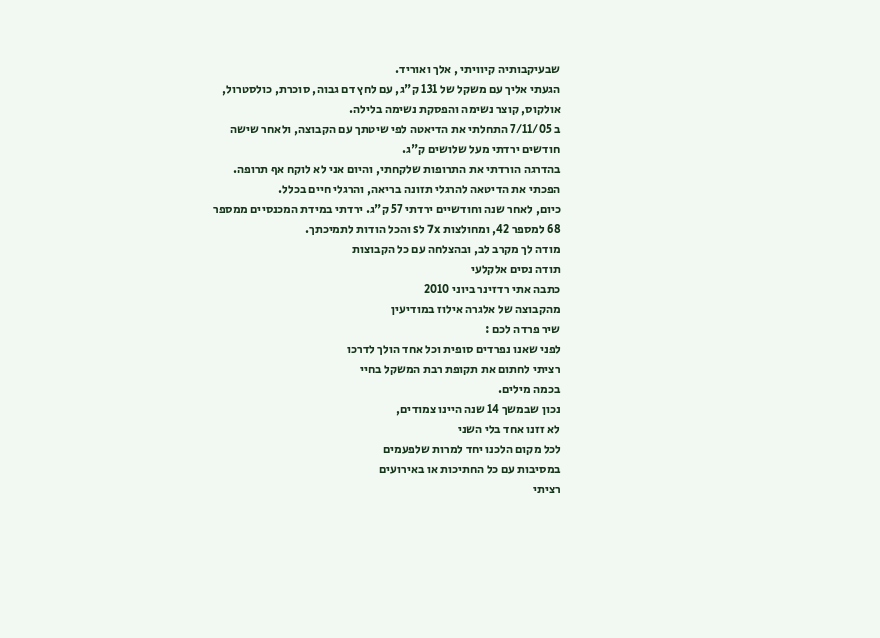שבעיקבותיה קיוויתי , אלך ואוריד.
הגעתי אליך עם משקל של 131 ק"ג, עם לחץ דם גבוה, סוכרת, כולסטרול, אולקוס, קוצר נשימה והפסקת נשימה בלילה.
ב 7/11/05 התחלתי את הדיאטה לפי שיטתך עם הקבוצה, ולאחר שישה חודשים ירדתי מעל שלושים ק"ג.
בהדרגה הורדתי את התרופות שלקחתי, והיום אני לא לוקח אף תרופה.
הפכתי את הדיטאה להרגלי תזונה בריאה, והרגלי חיים בכלל.
כיום, לאחר שנה וחודשיים ירדתי 57 ק"ג. ירדתי במידת המכנסיים ממספר 68 למספר 42, ומחולצות 7x לs והכל הודות לתמיכתך.
מודה לך מקרב לב, ובהצלחה עם כל הקבוצות
תודה נסים אלקלעי
כתבה אתי רדזינר ביוני 2010
מהקבוצה של אלגרה אילוז במודיעין
שיר פרדה לכם :
לפני שאנו נפרדים סופית וכל אחד הולך לדרכו
רציתי לחתום את תקופת רבת המשקל בחיי
בכמה מילים.
נכון שבמשך 14 שנה היינו צמודים,
לא זזנו אחד בלי השני
לכל מקום הלכנו יחד למרות שלפעמים
במסיבות עם כל החתיכות או באירועים
רציתי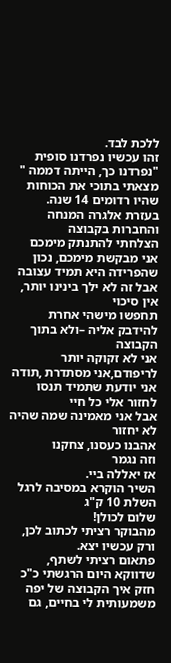ללכת לבד.
זהו עכשיו נפרדנו סופית
"נפרדנו כך, הייתה דממה "
מצאתי בתוכי את הכוחות שהיו רדומים 14 שנה.
בעזרת אלגרה המנחה והחברות בקבוצה
הצלחתי להתנתק מימכם
אני מבקשת מימכם, נכון שהפרידה היא תמיד עצובה
אבל זה לא ילך בינינו יותר, אין סיכוי
תחפשו מישהי אחרת להידבק אליה –ולא בתוך הקבוצה
אני לא זקוקה יותר לריפודם,אני מסתדרת ,תודה
אני יודעת שתמיד תנסו לחזור אלי כל חיי
אבל אני מאמינה שמה שהיה לא יחזור
אהבנו כעסנו, צחקנו
וזה נגמר
אז יאללה ביי.
השיר הוקרא במסיבה לרגל השלת 10 ק"ג
שלום לכולן!
מהבוקר רציתי לכתוב לכן, ורק עכשיו יצא.
פתאום רציתי לשתף, שדווקא היום הרגשתי כ"כ חזק איך הקבוצה של יפה משמעותית לי בחיים, גם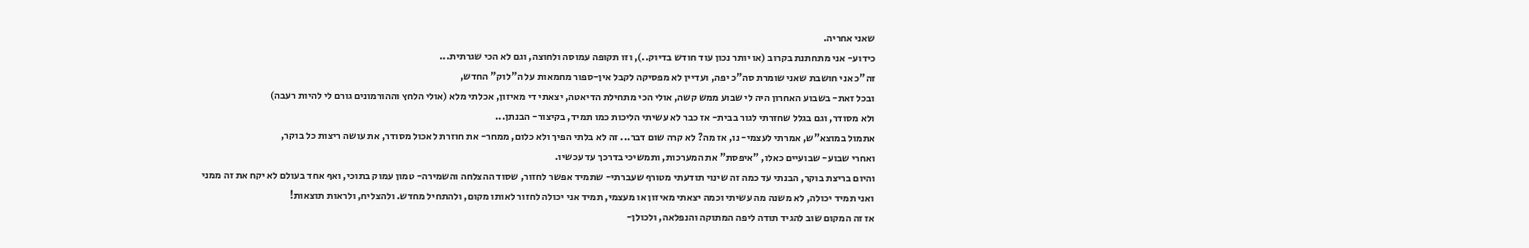שאני אחריה.
כידוע- אני מתחתנת בקרוב (או יותר נכון עוד חודש בדיוק..), וזו תקופה עמוסה ולחוצה, וגם לא הכי שגרתית...
זה"כ אני חושבת שאני שומרת סה"כ יפה, ועדיין לא מפסיקה לקבל אין-ספור מחמאות על ה"לוק" החדש,
ובכל זאת- בשבוע האחרון היה לי שבוע ממש קשה, אולי הכי מתחילת הדיאטה, יצאתי די מאיזון, אכלתי מלא (אולי הלחץ וההורמונים גורם לי להיות רעבה)
ולא מסודר, וגם בגלל שחזרתי לגור בבית- אז כבר לא עשיתי הליכות כמו תמיד, בקיצור- הבנתן...
אתמול במוצא"ש, אמרתי לעצמי- נו, אז מה? לא קרה שום דבר... זה לא בלתי הפיך ולא כלום, ממחר- את חוזרת לאכול מסודר, את עושה ריצות כל בוקר,
ואחרי שבוע- שבועיים כאלו, "איפסת" את המערכות, ותמשיכי בדרכך עד עכשיו.
והיום בריצת בוקר, הבנתי עד כמה זה שינוי תודעתי מטורף שעברתי- שתמיד אפשר לחזור, שסוד ההצלחה והשמירה- טמון עמוק בתוכי, ואף אחד בעולם לא יקח את זה ממני
ואני תמיד יכולה, לא משנה מה עשיתי וכמה יצאתי מאיזון או מעצמי, תמיד אני יכולה לחזור לאותו מקום, ולהתחיל מחדש. ולהצליח, ולראות תוצאות!
אז זה המקום שוב להגיד תודה ליפה המתוקה והנפלאה, ולכולן-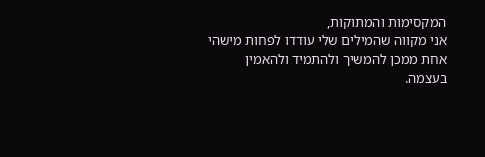המקסימות והמתוקות,
אני מקווה שהמילים שלי עודדו לפחות מישהי אחת ממכן להמשיך ולהתמיד ולהאמין בעצמה.